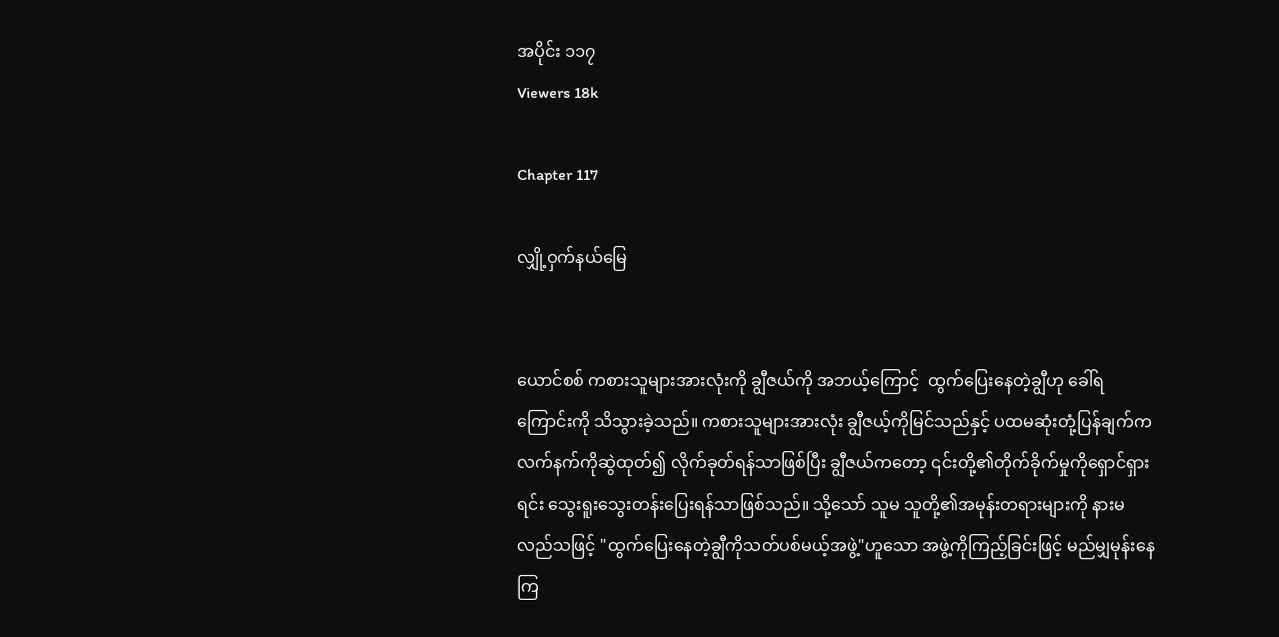အပိုင်း ၁၁၇
Viewers 18k

Chapter 117

လျှို့ဝှက်နယ်မြေ


ယောင်စစ် ကစားသူများအားလုံးကို ချွီဇယ်ကို အဘယ့်ကြောင့်  ထွက်ပြေးနေတဲ့ချွီဟု ခေါ်ရကြောင်းကို သိသွားခဲ့သည်။ ကစားသူများအားလုံး ချွီဇယ့်ကိုမြင်သည်နှင့် ပထမဆုံးတုံ့ပြန်ချက်က လက်နက်ကိုဆွဲထုတ်၍ လိုက်ခုတ်ရန်သာဖြစ်ပြီး ချွီဇယ်ကတော့ ၎င်းတို့၏တိုက်ခိုက်မှုကိုရှောင်ရှားရင်း သွေးရူးသွေးတန်းပြေးရန်သာဖြစ်သည်။ သို့သော် သူမ သူတို့၏အမုန်းတရားများကို နားမလည်သဖြင့် "ထွက်ပြေးနေတဲ့ချွီကိုသတ်ပစ်မယ့်အဖွဲ့"ဟူသော အဖွဲ့ကိုကြည့်ခြင်းဖြင့် မည်မျှမုန်းနေကြ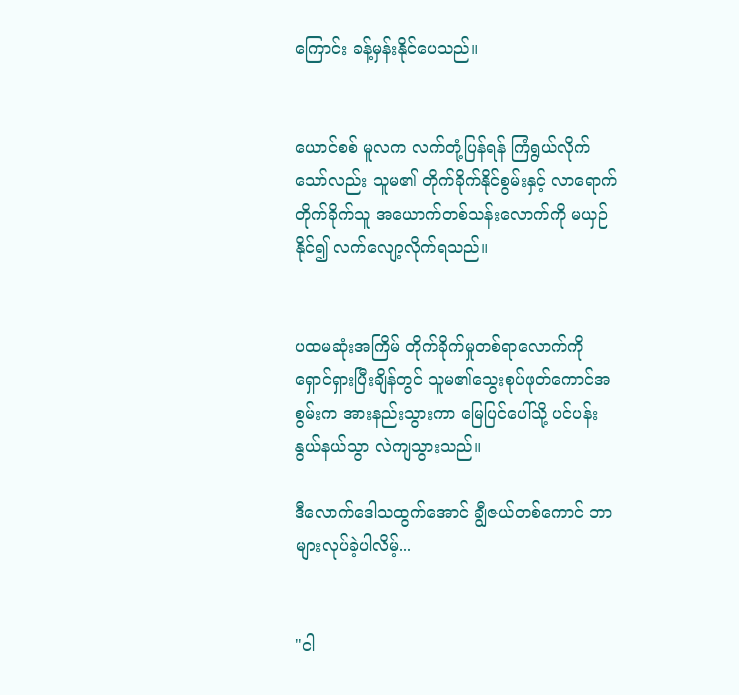ကြောင်း ခန့်မှန်းနိုင်ပေသည်။


ယောင်စစ် မူလက လက်တုံ့ပြန်ရန် ကြံရွယ်လိုက်သော်လည်း သူမ၏ တိုက်ခိုက်နိုင်စွမ်းနှင့် လာရောက်တိုက်ခိုက်သူ အယောက်တစ်သန်းလောက်ကို မယှဉ်နိုင်၍ လက်လျော့လိုက်ရသည်။


ပထမဆုံးအကြိမ် တိုက်ခိုက်မှုတစ်ရာလောက်ကို ရှောင်ရှားပြီးချိန်တွင် သူမ၏သွေးစုပ်ဖုတ်ကောင်အစွမ်းက အားနည်းသွားကာ မြေပြင်ပေါ်သို့ ပင်ပန်းနွယ်နယ်သွာ လဲကျသွားသည်။

ဒီလောက်ဒေါသထွက်အောင် ချွီဇယ်တစ်ကောင် ဘာများလုပ်ခဲ့ပါလိမ့်...


"ငါ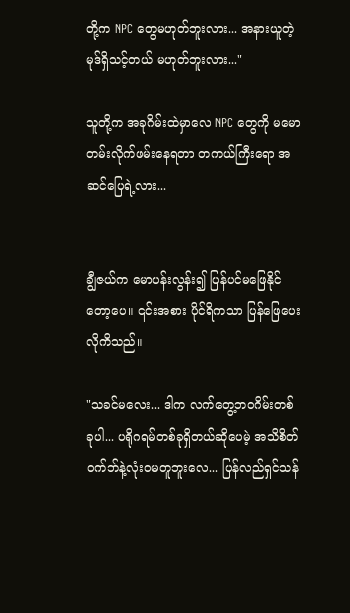တို့က NPC တွေမဟုတ်ဘူးလား... အနားယူတဲ့မုဒ်ရှိသင့်တယ် မဟုတ်ဘူးလား..."

သူတို့က အခုဂိမ်းထဲမှာလေ NPC တွေကို မမောတမ်းလိုက်ဖမ်းနေရတာ တကယ်ကြီးရော အဆင်ပြေရဲ့လား...


ချွီဇယ်က မောပန်းလွန်း၍ ပြန်ပင်မဖြေနိုင်တော့ပေ။ ၎င်းအစား ပိုင်ရိကသာ ပြန်ဖြေပေးလိုကိသည်။

"သခင်မလေး... ဒါက လက်တွေ့ဘဝဂိမ်းတစ်ခုပါ... ပရိုဂရမ်တစ်ခုရှိတယ်ဆိုပေမဲ့ အသိစိတ်ဝက်ဘ်နဲ့လုံးဝမတူဘူးလေ... ပြန်လည်ရှင်သန်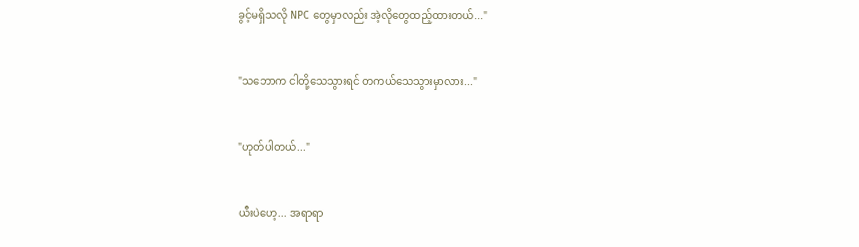ခွင့်မရှိသလို NPC တွေမှာလည်း အဲ့လိုတွေထည့်ထားတယ်..."


"သဘောက ငါတို့သေသွားရင် တကယ်သေသွားမှာလား..."


"ဟုတ်ပါတယ်..."


ယီးပဲဟေ့... အရာရာ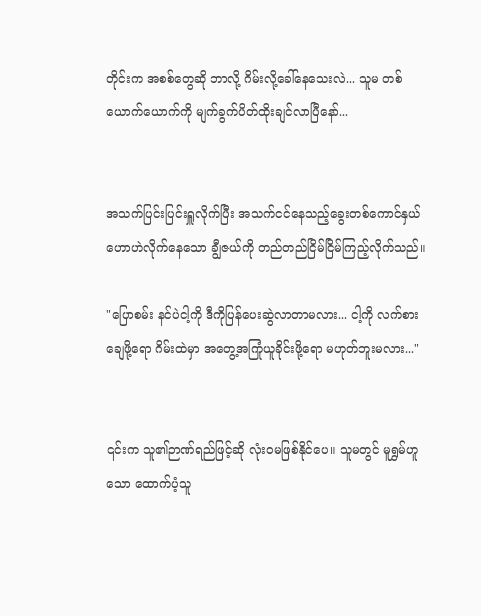တိုင်းက အစစ်တွေဆို ဘာလို့ ဂိမ်းလို့ခေါ်နေသေးလဲ... သူမ တစ်ယောက်ယောက်ကို မျက်ခွက်ပိတ်ထိုးချင်လာပြီနော်...


အသက်ပြင်းပြင်းရှူလိုက်ပြီး အသက်ငင်နေသည့်ခွေးတစ်ကောင်နှယ် ဟောဟဲလိုက်နေသော ချွီဇယ်ကို တည်တည်ငြိမ်ငြိမ်ကြည့်လိုက်သည်။

"ပြောစမ်း နင်ပဲငါ့ကို ဒီကိုပြန်ပေးဆွဲလာတာမလား... ငါ့ကို လက်စားချေဖို့ရော ဂိမ်းထဲမှာ အတွေ့အကြုံယူခိုင်းဖို့ရော မဟုတ်ဘူးမလား..."


၎င်းက သူ၏ဉာဏ်ရည်ဖြင့်ဆို လုံးဝမဖြစ်နိုင်ပေ။ သူမတွင် မူရွှမ်ဟူသော ထောက်ပံ့သူ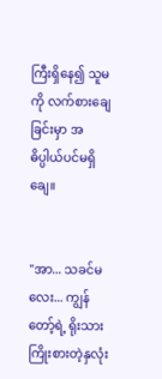ကြီးရှိနေ၍ သူမကို လက်စားချေခြင်းမှာ အဓိပ္ပါယ်ပင်မရှိချေ။


"အာ... သခင်မလေး... ကျွန်တော့်ရဲ့ ရိုးသားကြိုးစားတဲ့နှလုံး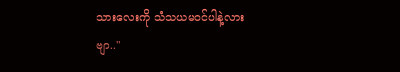သားလေးကို သံသယမဝင်ပါနဲ့လားဗျာ.."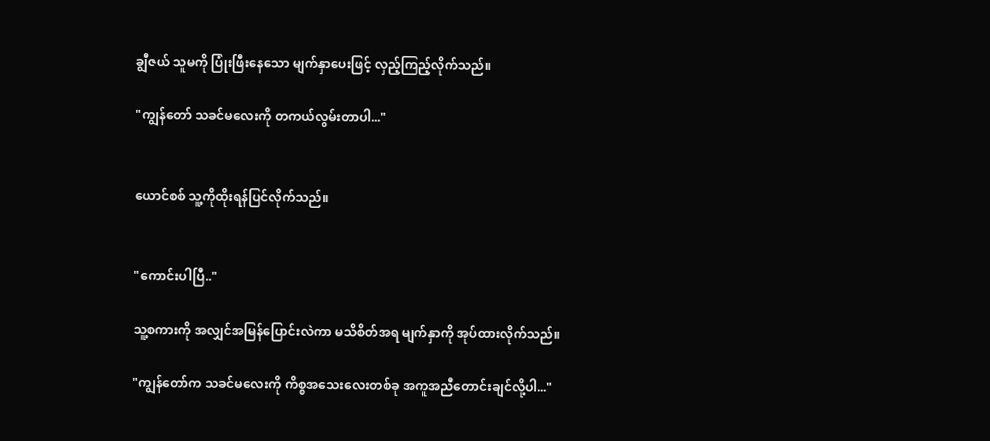ချွီဇယ် သူမကို ပြုံးဖြီးနေသော မျက်နှာပေးဖြင့် လှည့်ကြည့်လိုက်သည်။

"ကျွန်တော် သခင်မလေးကို တကယ်လွမ်းတာပါ..."


ယောင်စစ် သူ့ကိုထိုးရန်ပြင်လိုက်သည်။


"ကောင်းပါပြီ.."

သူ့စကားကို အလျှင်အမြန်ပြောင်းလဲကာ မသိစိတ်အရ မျက်နှာကို အုပ်ထားလိုက်သည်။

"ကျွန်တော်က သခင်မလေးကို ကိစ္စအသေးလေးတစ်ခု အကူအညီတောင်းချင်လို့ပါ..."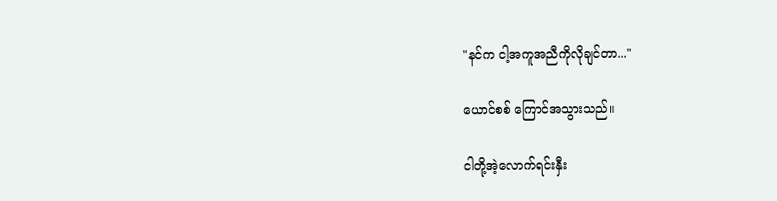"နင်က ငါ့အကူအညီကိုလိုချင်တာ..."

ယောင်စစ် ကြောင်အသွားသည်။

ငါတို့အဲ့လောက်ရင်းနှီး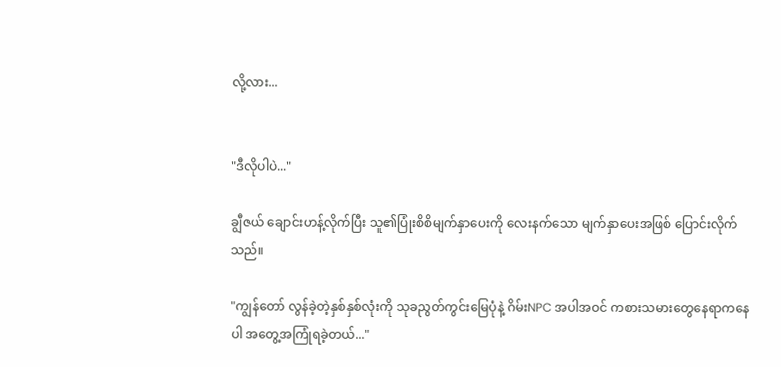လို့လား...


"ဒီလိုပါပဲ..."

ချွီဇယ် ချောင်းဟန့်လိုက်ပြီး သူ၏ပြုံးစိစိမျက်နှာပေးကို လေးနက်သော မျက်နှာပေးအဖြစ် ပြောင်းလိုက်သည်။

"ကျွန်တော် လွန်ခဲ့တဲ့နှစ်နှစ်လုံးကို သုခညွတ်ကွင်းမြေပုံနဲ့ ဂိမ်းNPC အပါအဝင် ကစားသမားတွေနေရာကနေပါ အတွေ့အကြုံရခဲ့တယ်..."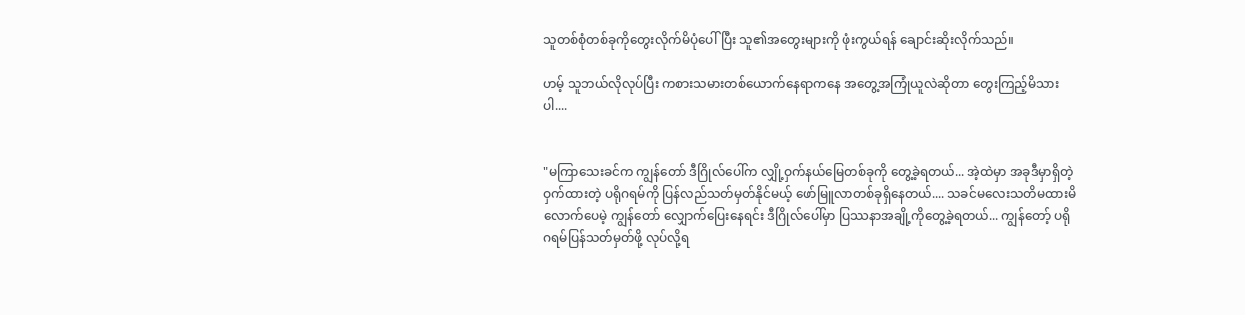သူတစ်စုံတစ်ခုကိုတွေးလိုက်မိပုံပေါ်ပြီး သူ၏အတွေးများကို ဖုံးကွယ်ရန် ချောင်းဆိုးလိုက်သည်။

ဟမ့် သူဘယ်လိုလုပ်ပြီး ကစားသမားတစ်ယောက်နေရာကနေ အတွေ့အကြုံယူလဲဆိုတာ တွေးကြည့်မိသားပါ....


"မကြာသေးခင်က ကျွန်တော် ဒီဂြိုလ်ပေါ်က လျှို့ဝှက်နယ်မြေတစ်ခုကို တွေ့ခဲ့ရတယ်... အဲ့ထဲမှာ အခုဒီမှာရှိတဲ့ ဝှက်ထားတဲ့ ပရိုဂရမ်ကို ပြန်လည်သတ်မှတ်နိုင်မယ့် ဖော်မြူလာတစ်ခုရှိနေတယ်.... သခင်မလေးသတိမထားမိလောက်ပေမဲ့ ကျွန်တော် လျှောက်ပြေးနေရင်း ဒီဂြိုလ်ပေါ်မှာ ပြဿနာအချို့ကိုတွေ့ခဲ့ရတယ်... ကျွန်တော့် ပရိုဂရမ်ပြန်သတ်မှတ်ဖို့ လုပ်လို့ရ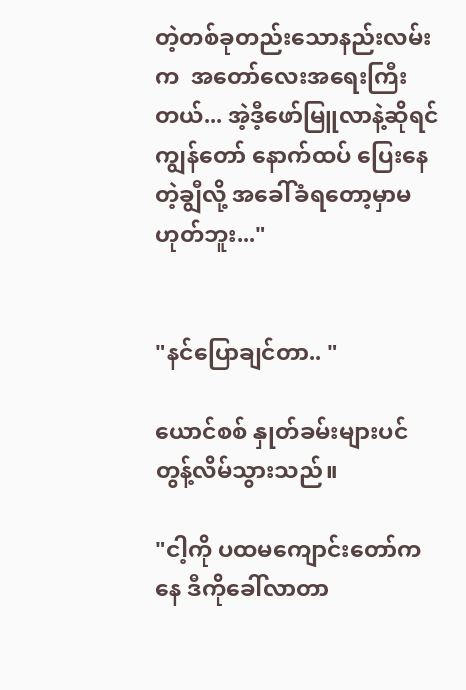တဲ့တစ်ခုတည်းသောနည်းလမ်းက  အတော်လေးအရေးကြီးတယ်... အဲ့ဒီ့ဖော်မြူလာနဲ့ဆိုရင် ကျွန်တော် နောက်ထပ် ပြေးနေတဲ့ချွီလို့ အခေါ်ခံရတော့မှာမဟုတ်ဘူး..."


"နင်ပြောချင်တာ.. "

ယောင်စစ် နှုတ်ခမ်းများပင် တွန့်လိမ်သွားသည်။

"ငါ့ကို ပထမကျောင်းတော်ကနေ ဒီကိုခေါ်လာတာ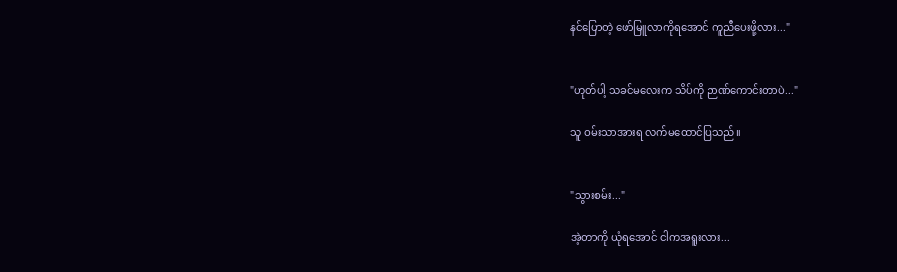နင်ပြောတဲ့ ဖော်မြူလာကိုရအောင် ကူညီပေးဖို့လား..."


"ဟုတ်ပါ့ သခင်မလေးက သိပ်ကို ဉာဏ်ကောင်းတာပဲ..."

သူ ဝမ်းသာအားရ လက်မထောင်ပြသည်။


"သွားစမ်း..."

အဲ့တာကို ယုံရအောင် ငါကအရူးလား...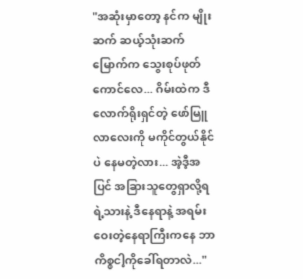"အဆုံးမှာတော့ နင်က မျိုးဆက် ဆယ့်သုံးဆက်မြောက်က သွေးစုပ်ဖုတ်ကောင်လေ... ဂိမ်းထဲက ဒီလောက်ရိုးရှင်တဲ့ ဖော်မြူလာလေးကို မကိုင်တွယ်နိုင်ပဲ နေမတဲ့လား... အဲ့ဒီ့အပြင် အခြားသူတွေရှာလို့ရရဲ့သားနဲ့ ဒီနေရာနဲ့ အရမ်းဝေးတဲ့နေရာကြီးကနေ ဘာကိစ္စငါ့ကိုခေါ်ရတာလဲ..."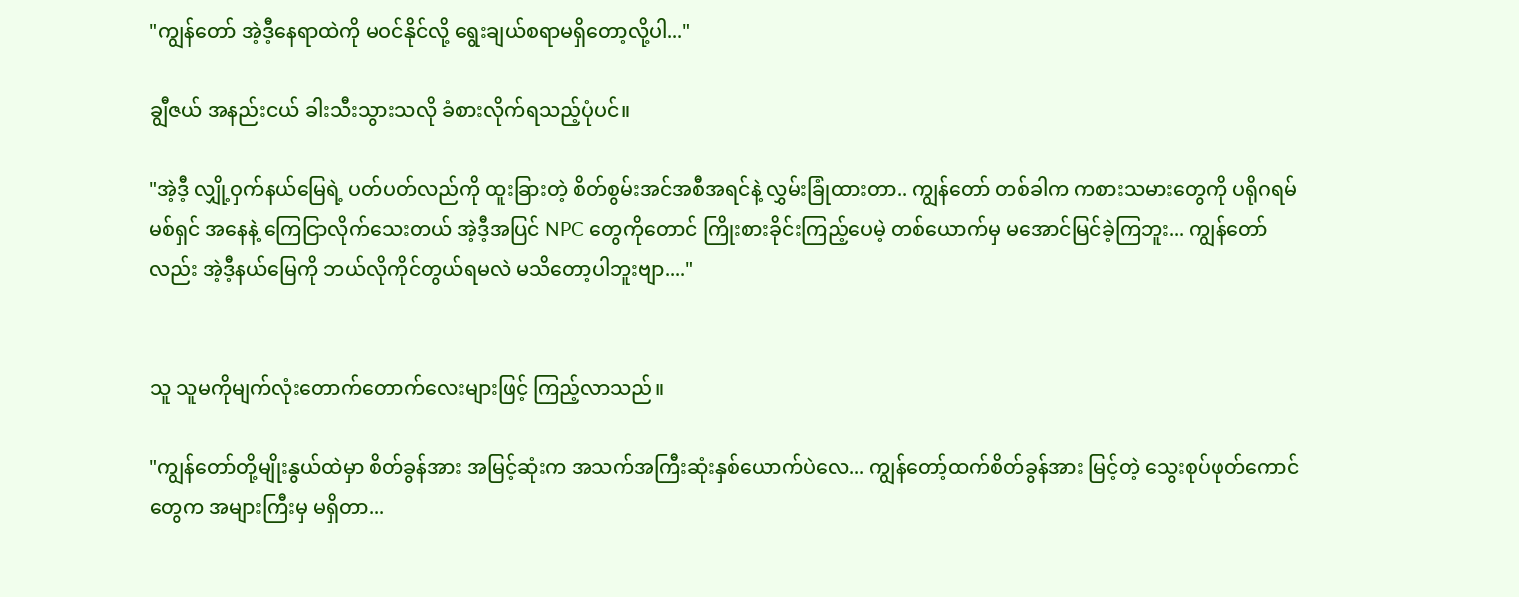"ကျွန်တော် အဲ့ဒီ့နေရာထဲကို မဝင်နိုင်လို့ ရွေးချယ်စရာမရှိတော့လို့ပါ..."

ချွီဇယ် အနည်းငယ် ခါးသီးသွားသလို ခံစားလိုက်ရသည့်ပုံပင်။

"အဲ့ဒီ့ လျှို့ဝှက်နယ်မြေရဲ့ ပတ်ပတ်လည်ကို ထူးခြားတဲ့ စိတ်စွမ်းအင်အစီအရင်နဲ့ လွှမ်းခြုံထားတာ.. ကျွန်တော် တစ်ခါက ကစားသမားတွေကို ပရိုဂရမ်မစ်ရှင် အနေနဲ့ ကြေငြာလိုက်သေးတယ် အဲ့ဒီ့အပြင် NPC တွေကိုတောင် ကြိုးစားခိုင်းကြည့်ပေမဲ့ တစ်ယောက်မှ မအောင်မြင်ခဲ့ကြဘူး... ကျွန်တော်လည်း အဲ့ဒီ့နယ်မြေကို ဘယ်လိုကိုင်တွယ်ရမလဲ မသိတော့ပါဘူးဗျာ...."


သူ သူမကိုမျက်လုံးတောက်တောက်လေးများဖြင့် ကြည့်လာသည်။

"ကျွန်တော်တို့မျိုးနွယ်ထဲမှာ စိတ်ခွန်အား အမြင့်ဆုံးက အသက်အကြီးဆုံးနှစ်ယောက်ပဲလေ... ကျွန်တော့်ထက်စိတ်ခွန်အား မြင့်တဲ့ သွေးစုပ်ဖုတ်ကောင်တွေက အများကြီးမှ မရှိတာ...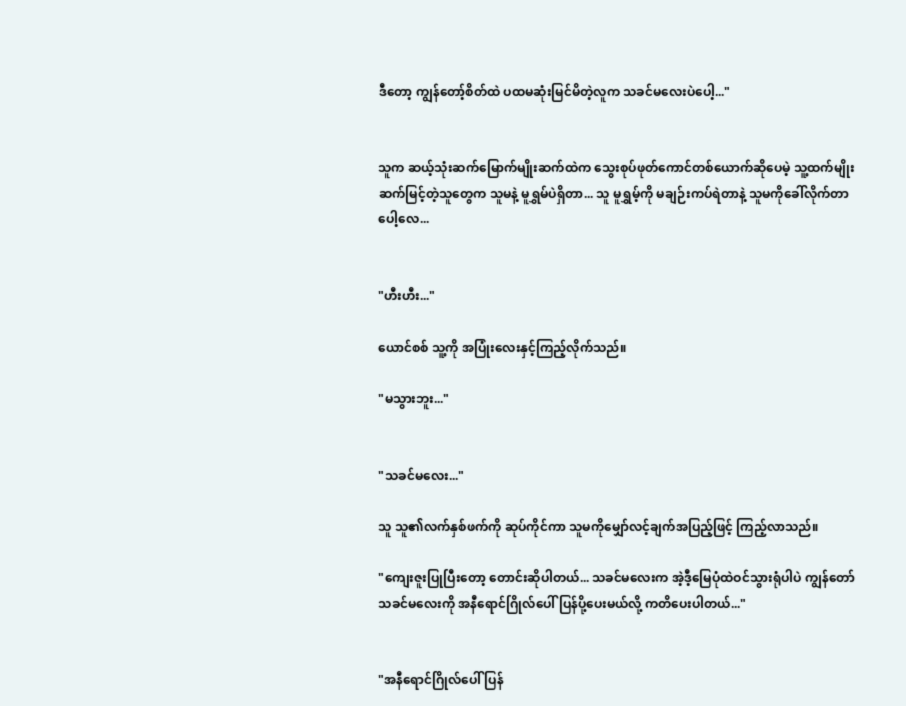ဒီတော့ ကျွန်တော့်စိတ်ထဲ ပထမဆုံးမြင်မိတဲ့လူက သခင်မလေးပဲပေါ့..."


သူက ဆယ့်သုံးဆက်မြောက်မျိုးဆက်ထဲက သွေးစုပ်ဖုတ်ကောင်တစ်ယောက်ဆိုပေမဲ့ သူ့ထက်မျိုးဆက်မြင့်တဲ့သူတွေက သူမနဲ့ မူရွှမ်ပဲရှိတာ... သူ မူရွှမ့်ကို မချဉ်းကပ်ရဲတာနဲ့ သူမကိုခေါ်လိုက်တာပေါ့လေ...


"ဟီးဟီး..."

ယောင်စစ် သူ့ကို အပြုံးလေးနှင့်ကြည့်လိုက်သည်။

"မသွားဘူး..."


"သခင်မလေး..."

သူ သူ၏လက်နှစ်ဖက်ကို ဆုပ်ကိုင်ကာ သူမကိုမျှော်လင့်ချက်အပြည့်ဖြင့် ကြည့်လာသည်။

"ကျေးဇူးပြုပြီးတော့ တောင်းဆိုပါတယ်... သခင်မလေးက အဲ့ဒီ့မြေပုံထဲဝင်သွားရုံပါပဲ ကျွန်တော် သခင်မလေးကို အနီရောင်ဂြိုလ်ပေါ် ပြန်ပို့ပေးမယ်လို့ ကတိပေးပါတယ်..."


"အနီရောင်ဂြိုလ်ပေါ် ပြန်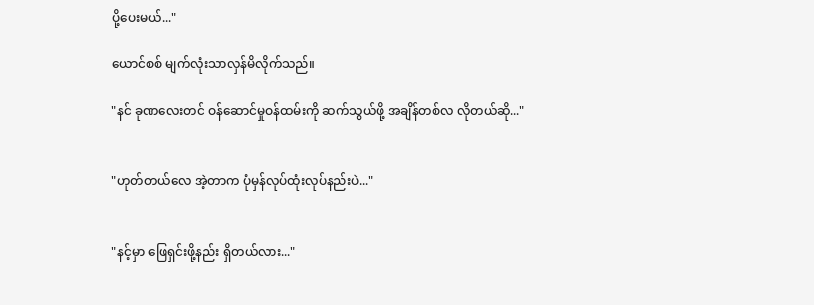ပို့ပေးမယ်..."

ယောင်စစ် မျက်လုံးသာလှန်မိလိုက်သည်။

"နင် ခုဏလေးတင် ဝန်ဆောင်မှုဝန်ထမ်းကို ဆက်သွယ်ဖို့ အချိန်တစ်လ လိုတယ်ဆို..."


"ဟုတ်တယ်လေ အဲ့တာက ပုံမှန်လုပ်ထုံးလုပ်နည်းပဲ..."


"နင့်မှာ ဖြေရှင်းဖို့နည်း ရှိတယ်လား..."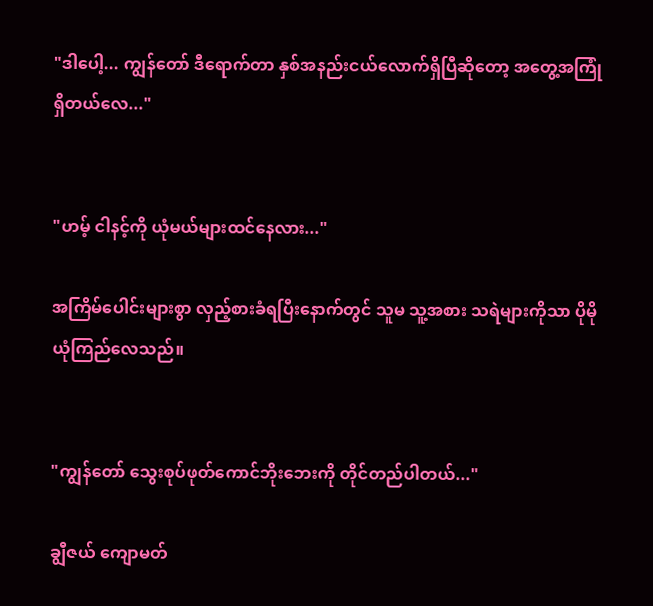"ဒါပေါ့... ကျွန်တော် ဒီရောက်တာ နှစ်အနည်းငယ်လောက်ရှိပြီဆိုတော့ အတွေ့အကြုံရှိတယ်လေ..."


"ဟမ့် ငါနင့်ကို ယုံမယ်များထင်နေလား..."

အကြိမ်ပေါင်းများစွာ လှည့်စားခံရပြီးနောက်တွင် သူမ သူ့အစား သရဲများကိုသာ ပိုမိုယုံကြည်လေသည်။


"ကျွန်တော် သွေးစုပ်ဖုတ်ကောင်ဘိုးဘေးကို တိုင်တည်ပါတယ်..."

ချွီဇယ် ကျောမတ်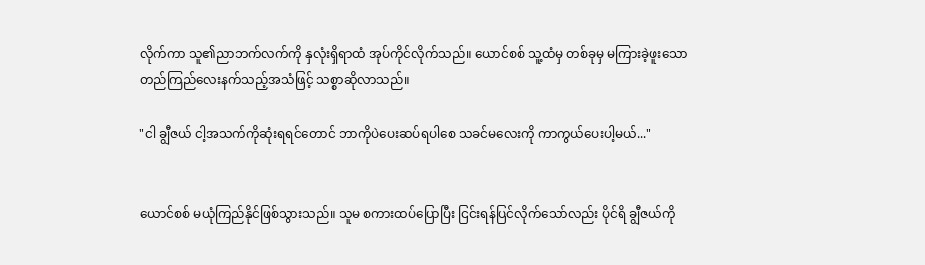လိုက်ကာ သူ၏ညာဘက်လက်ကို နှလုံးရှိရာထံ အုပ်ကိုင်လိုက်သည်။ ယောင်စစ် သူ့ထံမှ တစ်ခုမှ မကြားခဲ့ဖူးသော တည်ကြည်လေးနက်သည့်အသံဖြင့် သစ္စာဆိုလာသည်။

"ငါ ချွီဇယ် ငါ့အသက်ကိုဆုံးရရင်တောင် ဘာကိုပဲပေးဆပ်ရပါစေ သခင်မလေးကို ကာကွယ်ပေးပါ့မယ်..."


ယောင်စစ် မယုံကြည်နိုင်ဖြစ်သွားသည်။ သူမ စကားထပ်ပြောပြီး ငြင်းရန်ပြင်လိုက်သော်လည်း ပိုင်ရိ ချွီဇယ်ကို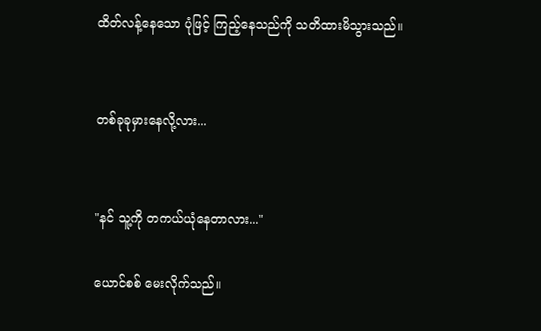ထိတ်လန့်နေသော ပုံဖြင့် ကြည့်နေသည်ကို သတိထားမိသွားသည်။


တစ်ခုခုမှားနေလို့လား...


"နင် သူ့ကို တကယ်ယုံနေတာလား..."

ယောင်စစ် မေးလိုက်သည်။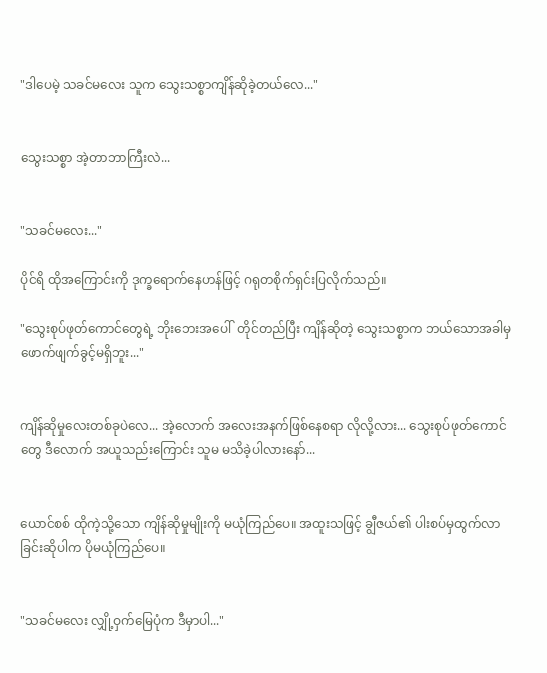"ဒါပေမဲ့ သခင်မလေး သူက သွေးသစ္စာကျိန်ဆိုခဲ့တယ်လေ..."


သွေးသစ္စာ အဲ့တာဘာကြီးလဲ...


"သခင်မလေး..."

ပိုင်ရိ ထိုအကြောင်းကို ဒုက္ခရောက်နေဟန်ဖြင့် ဂရုတစိုက်ရှင်းပြလိုက်သည်။

"သွေးစုပ်ဖုတ်ကောင်တွေရဲ့ ဘိုးဘေးအပေါ်  တိုင်တည်ပြီး ကျိန်ဆိုတဲ့ သွေးသစ္စာက ဘယ်သောအခါမှ ဖောက်ဖျက်ခွင့်မရှိဘူး..."


ကျိန်ဆိုမှုလေးတစ်ခုပဲလေ... အဲ့လောက် အလေးအနက်ဖြစ်နေစရာ လိုလို့လား... သွေးစုပ်ဖုတ်ကောင်တွေ ဒီလောက် အယူသည်းကြောင်း သူမ မသိခဲ့ပါလားနော်...


ယောင်စစ် ထိုကဲ့သို့သော ကျိန်ဆိုမှုမျိုးကို မယုံကြည်ပေ။ အထူးသဖြင့် ချွီဇယ်၏ ပါးစပ်မှထွက်လာခြင်းဆိုပါက ပိုမယုံကြည်ပေ။


"သခင်မလေး လျှို့ဝှက်မြေပုံက ဒီမှာပါ..."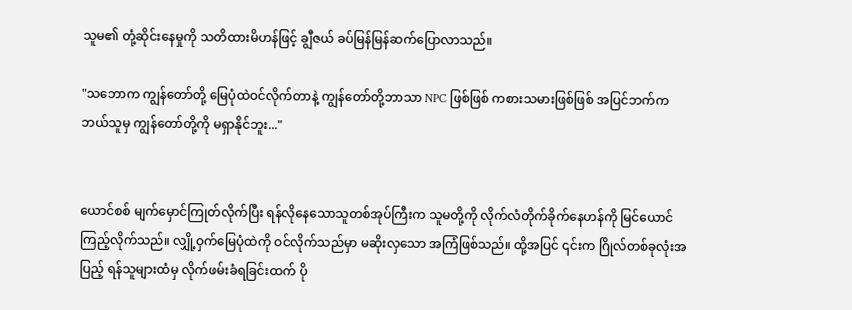သူမ၏ တုံ့ဆိုင်းနေမှုကို သတိထားမိဟန်ဖြင့် ချွီဇယ် ခပ်မြန်မြန်ဆက်ပြောလာသည်။

"သဘောက ကျွန်တော်တို့ မြေပုံထဲဝင်လိုက်တာနဲ့ ကျွန်တော်တို့ဘာသာ NPC ဖြစ်ဖြစ် ကစားသမားဖြစ်ဖြစ် အပြင်ဘက်ကဘယ်သူမှ ကျွန်တော်တို့ကို မရှာနိုင်ဘူး..."


ယောင်စစ် မျက်မှောင်ကြုတ်လိုက်ပြီး ရန်လိုနေသောသူတစ်အုပ်ကြီးက သူမတို့ကို လိုက်လံတိုက်ခိုက်နေဟန်ကို မြင်ယောင်ကြည့်လိုက်သည်။ လျှို့ဝှက်မြေပုံထဲကို ဝင်လိုက်သည်မှာ မဆိုးလှသော အကြံဖြစ်သည်။ ထို့အပြင် ၎င်းက ဂြိုလ်တစ်ခုလုံးအပြည့် ရန်သူများထံမှ လိုက်ဖမ်းခံရခြင်းထက် ပို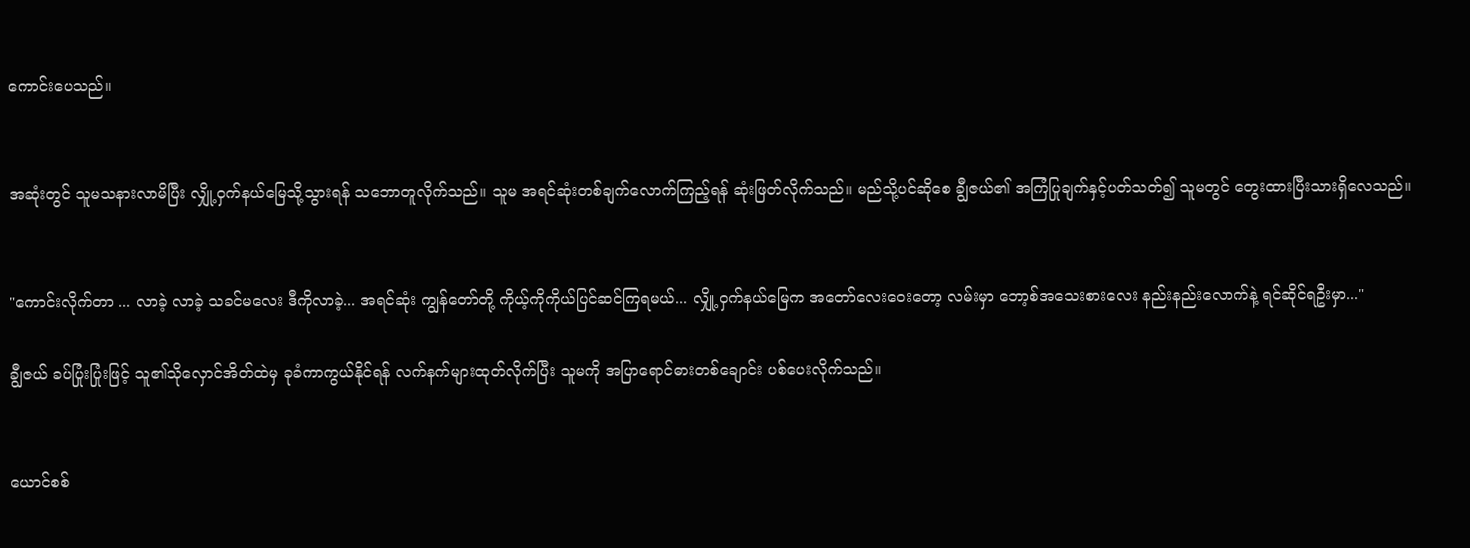ကောင်းပေသည်။


အဆုံးတွင် သူမသနားလာမိပြီး လျှို့ဝှက်နယ်မြေသို့သွားရန် သဘောတူလိုက်သည်။ သူမ အရင်ဆုံးတစ်ချက်လောက်ကြည့်ရန် ဆုံးဖြတ်လိုက်သည်။ မည်သို့ပင်ဆိုစေ ချွီဇယ်၏ အကြံပြုချက်နှင့်ပတ်သတ်၍ သူမတွင် တွေးထားပြီးသားရှိလေသည်။


"ကောင်းလိုက်တာ ... လာခဲ့ လာခဲ့ သခင်မလေး ဒီကိုလာခဲ့... အရင်ဆုံး ကျွန်တော်တို့ ကိုယ့်ကိုကိုယ်ပြင်ဆင်ကြရမယ်... လျှို့ဝှက်နယ်မြေက အတော်လေးဝေးတော့ လမ်းမှာ ဘော့စ်အသေးစားလေး နည်းနည်းလောက်နဲ့ ရင်ဆိုင်ရဦးမှာ..."

ချွီဇယ် ခပ်ပြုံးပြုံးဖြင့် သူ၏သိုလှောင်အိတ်ထဲမှ ခုခံကာကွယ်နိုင်ရန် လက်နက်များထုတ်လိုက်ပြီး သူမကို အပြာရောင်ဓားတစ်ချောင်း ပစ်ပေးလိုက်သည်။


ယောင်စစ်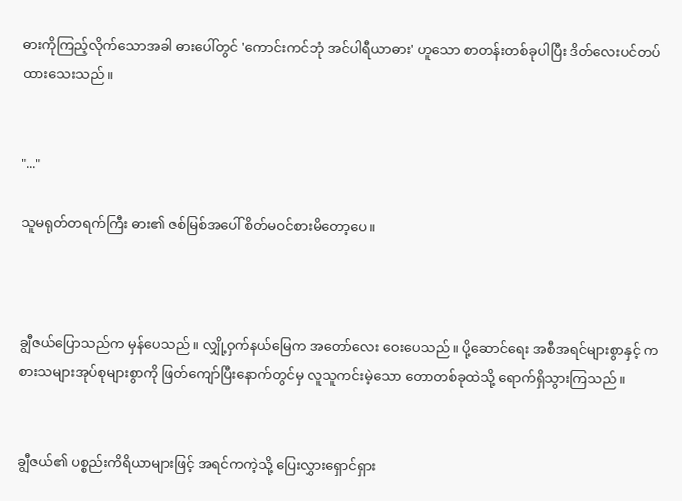ဓားကိုကြည့်လိုက်သောအခါ ဓားပေါ်တွင် 'ကောင်းကင်ဘုံ အင်ပါရီယာဓား' ဟူသော စာတန်းတစ်ခုပါပြီး ဒိတ်လေးပင်တပ်ထားသေးသည်။


"..."

သူမရုတ်တရက်ကြီး ဓား၏ ဇစ်မြစ်အပေါ် စိတ်မဝင်စားမိတော့ပေ။



ချွီဇယ်ပြောသည်က မှန်ပေသည်။ လျှို့ဝှက်နယ်မြေက အတော်လေး ဝေးပေသည်။ ပို့ဆောင်ရေး အစီအရင်များစွာနှင့် ကစားသများအုပ်စုများစွာကို ဖြတ်ကျော်ပြီးနောက်တွင်မှ လူသူကင်းမဲ့သော တောတစ်ခုထဲသို့ ရောက်ရှိသွားကြသည်။


ချွီဇယ်၏ ပစ္စည်းကိရိယာများဖြင့် အရင်ကကဲ့သို့ ပြေးလွှားရှောင်ရှား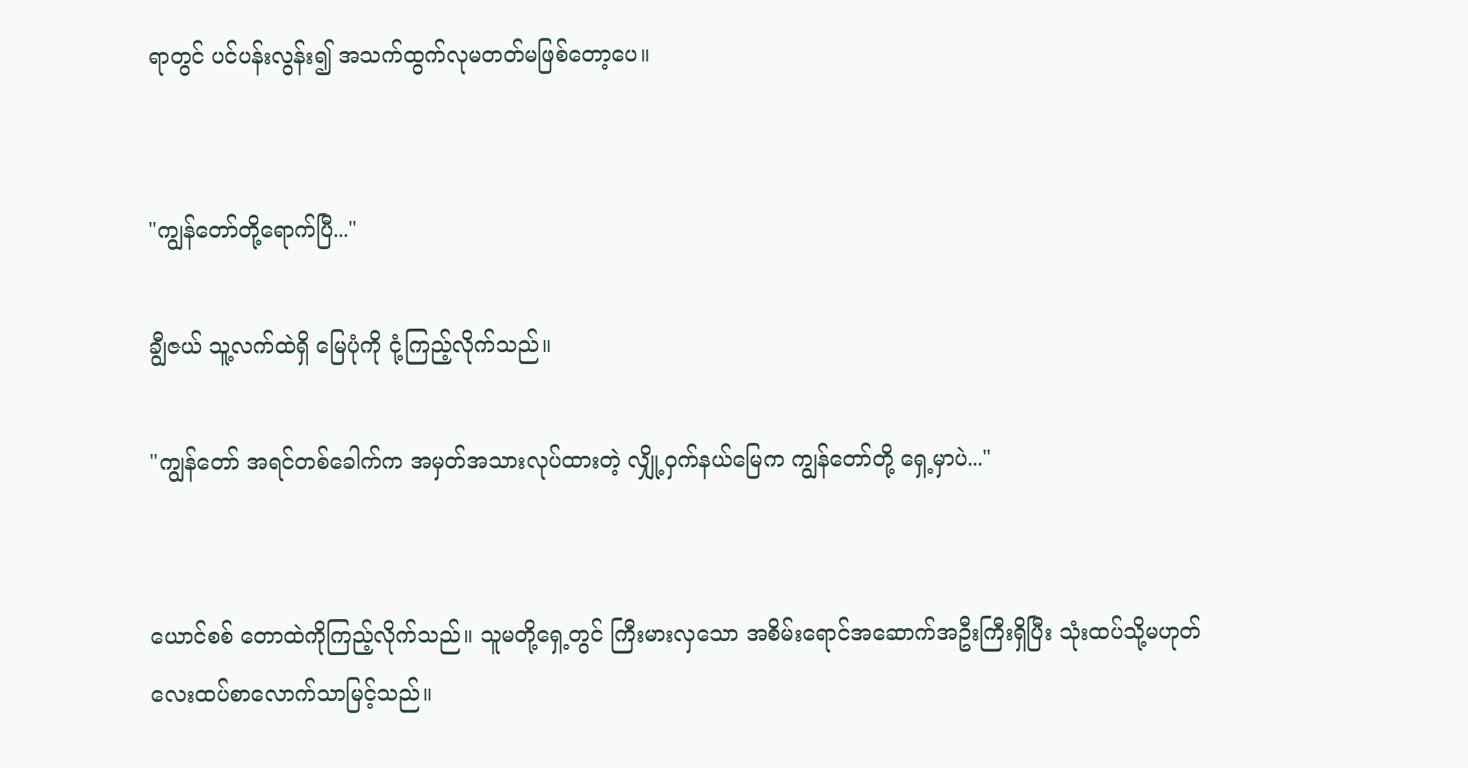ရာတွင် ပင်ပန်းလွန်း၍ အသက်ထွက်လုမတတ်မဖြစ်တော့ပေ။


"ကျွန်တော်တို့ရောက်ပြီ..."

ချွီဇယ် သူ့လက်ထဲရှိ မြေပုံကို ငုံ့ကြည့်လိုက်သည်။

"ကျွန်တော် အရင်တစ်ခေါက်က အမှတ်အသားလုပ်ထားတဲ့ လျှို့ဝှက်နယ်မြေက ကျွန်တော်တို့ ရှေ့မှာပဲ..."


ယောင်စစ် တောထဲကိုကြည့်လိုက်သည်။ သူမတို့ရှေ့တွင် ကြီးမားလှသော အစိမ်းရောင်အဆောက်အဦးကြီးရှိပြီး သုံးထပ်သို့မဟုတ် လေးထပ်စာလောက်သာမြင့်သည်။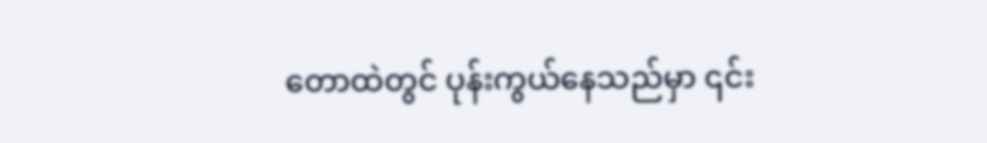တောထဲတွင် ပုန်းကွယ်နေသည်မှာ ၎င်း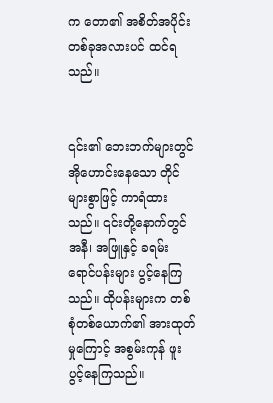က တော၏ အစိတ်အပိုင်းတစ်ခုအလားပင် ထင်ရသည်။


၎င်း၏ ဘေးဘက်များတွင် အိုဟောင်းနေသော တိုင်များစွာဖြင့် ကာရံထားသည်။ ၎င်းတို့နောက်တွင် အနီ၊ အဖြူနှင့် ခရမ်းရောင်ပန်းများ ပွင့်နေကြသည်။ ထိုပန်းများက တစ်စုံတစ်ယောက်၏ အားထုတ်မှုကြောင့် အစွမ်းကုန် ဖူးပွင့်နေကြသည်။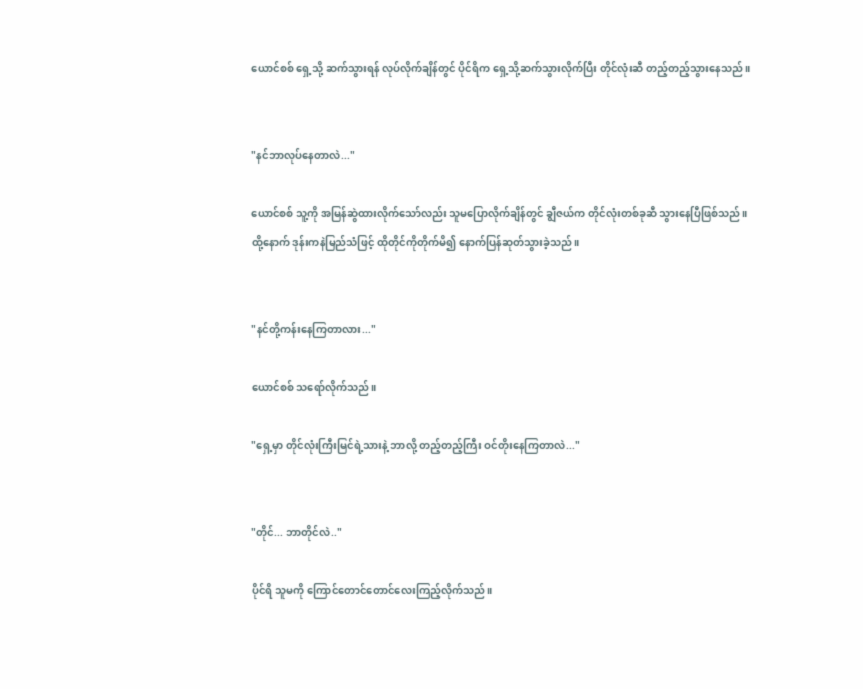ယောင်စစ် ရှေ့သို့ ဆက်သွားရန် လုပ်လိုက်ချိန်တွင် ပိုင်ရိက ရှေ့သို့ဆက်သွားလိုက်ပြီး တိုင်လုံးဆီ တည့်တည့်သွားနေသည်။


"နင်ဘာလုပ်နေတာလဲ..."

ယောင်စစ် သူ့ကို အမြန်ဆွဲထားလိုက်သော်လည်း သူမပြောလိုက်ချိန်တွင် ချွီဇယ်က တိုင်လုံးတစ်ခုဆီ သွားနေပြီဖြစ်သည်။ ထို့နောက် ဒုန်းကနဲမြည်သံဖြင့် ထိုတိုင်ကိုတိုက်မိ၍ နောက်ပြန်ဆုတ်သွားခဲ့သည်။


"နင်တို့ကန်းနေကြတာလား..."

ယောင်စစ် သရော်လိုက်သည်။

"ရှေ့မှာ တိုင်လုံးကြီးမြင်ရဲ့သားနဲ့ ဘာလို့ တည့်တည့်ကြီး ဝင်တိုးနေကြတာလဲ..."


"တိုင်... ဘာတိုင်လဲ.."

ပိုင်ရိ သူမကို ကြောင်တောင်တောင်လေးကြည့်လိုက်သည်။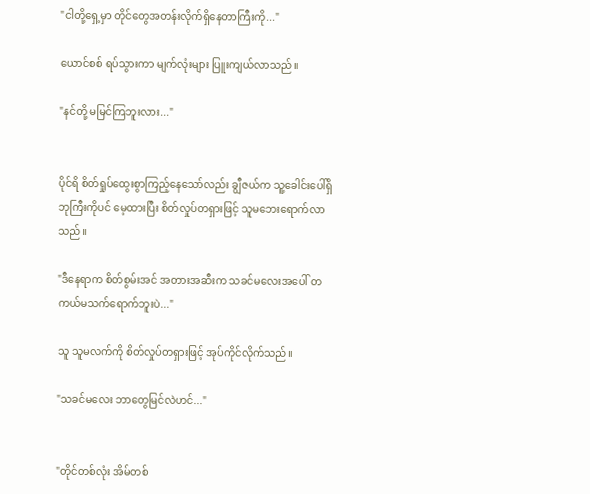"ငါတို့ရှေ့မှာ တိုင်တွေအတန်းလိုက်ရှိနေတာကြီးကို..."

ယောင်စစ် ရပ်သွားကာ မျက်လုံးများ ပြူးကျယ်လာသည်။

"နင်တို့ မမြင်ကြဘူးလား..."


ပိုင်ရိ စိတ်ရှုပ်ထွေးစွာကြည့်နေသော်လည်း ချွီဇယ်က သူ့ခေါင်းပေါ်ရှိ ဘုကြီးကိုပင် မေ့ထားပြီး စိတ်လှုပ်တရှားဖြင့် သူမဘေးရောက်လာသည်။

"ဒီနေရာက စိတ်စွမ်းအင် အတားအဆီးက သခင်မလေးအပေါ် တကယ်မသက်ရောက်ဘူးပဲ..."

သူ သူမလက်ကို စိတ်လှုပ်တရှားဖြင့် အုပ်ကိုင်လိုက်သည်။

"သခင်မလေး ဘာတွေမြင်လဲဟင်..."


"တိုင်တစ်လုံး အိမ်တစ်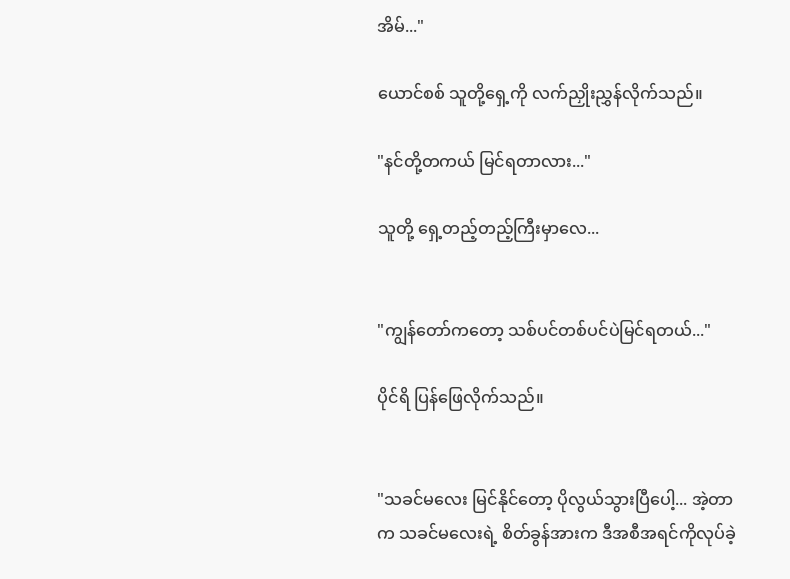အိမ်..."

ယောင်စစ် သူတို့ရှေ့ကို လက်ညှိုးညွှန်လိုက်သည်။

"နင်တို့တကယ် မြင်ရတာလား..."

သူတို့ ရှေ့တည့်တည့်ကြီးမှာလေ...


"ကျွန်တော်ကတော့ သစ်ပင်တစ်ပင်ပဲမြင်ရတယ်..."

ပိုင်ရိ ပြန်ဖြေလိုက်သည်။


"သခင်မလေး မြင်နိုင်တော့ ပိုလွယ်သွားပြီပေါ့... အဲ့တာက သခင်မလေးရဲ့ စိတ်ခွန်အားက ဒီအစီအရင်ကိုလုပ်ခဲ့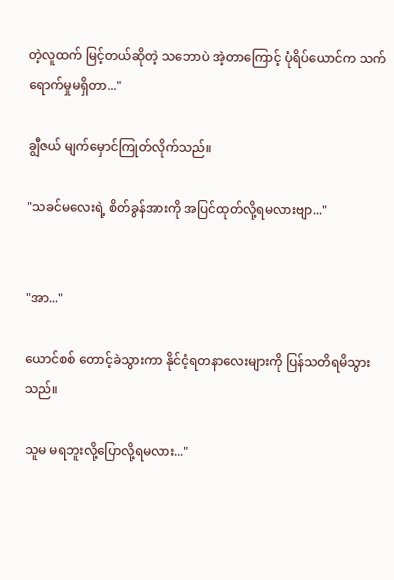တဲ့လူထက် မြင့်တယ်ဆိုတဲ့ သဘောပဲ အဲ့တာကြောင့် ပုံရိပ်ယောင်က သက်ရောက်မှုမရှိတာ..."

ချွီဇယ် မျက်မှောင်ကြုတ်လိုက်သည်။

"သခင်မလေးရဲ့ စိတ်ခွန်အားကို အပြင်ထုတ်လို့ရမလားဗျာ..."


"အာ..."

ယောင်စစ် တောင့်ခဲသွားကာ နိုင်ငံ့ရတနာလေးများကို ပြန်သတိရမိသွားသည်။

သူမ မရဘူးလို့ပြောလို့ရမလား..."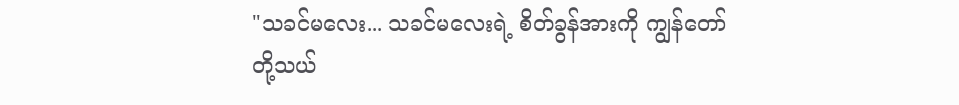"သခင်မလေး... သခင်မလေးရဲ့ စိတ်ခွန်အားကို ကျွန်တော်တို့သယ်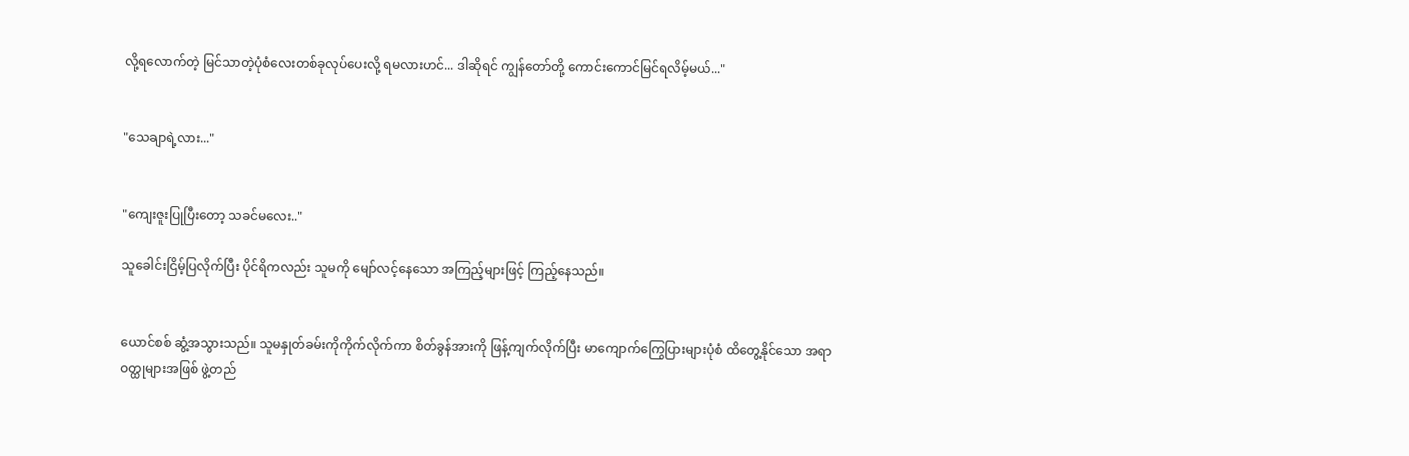လို့ရလောက်တဲ့ မြင်သာတဲ့ပုံစံလေးတစ်ခုလုပ်ပေးလို့ ရမလားဟင်... ဒါဆိုရင် ကျွန်တော်တို့ ကောင်းကောင်မြင်ရလိမ့်မယ်..."


"သေချာရဲ့လား..."


"ကျေးဇူးပြုပြီးတော့ သခင်မလေး.."

သူခေါင်းငြိမ့်ပြလိုက်ပြီး ပိုင်ရိကလည်း သူမကို မျော်လင့်နေသော အကြည့်များဖြင့် ကြည့်နေသည်။


ယောင်စစ် ဆွံ့အသွားသည်။ သူမနှုတ်ခမ်းကိုကိုက်လိုက်ကာ စိတ်ခွန်အားကို ဖြန့်ကျက်လိုက်ပြီး မာကျောက်ကြွေပြားများပုံစံ ထိတွေ့နိုင်သော အရာဝတ္ထုများအဖြစ် ဖွဲ့တည်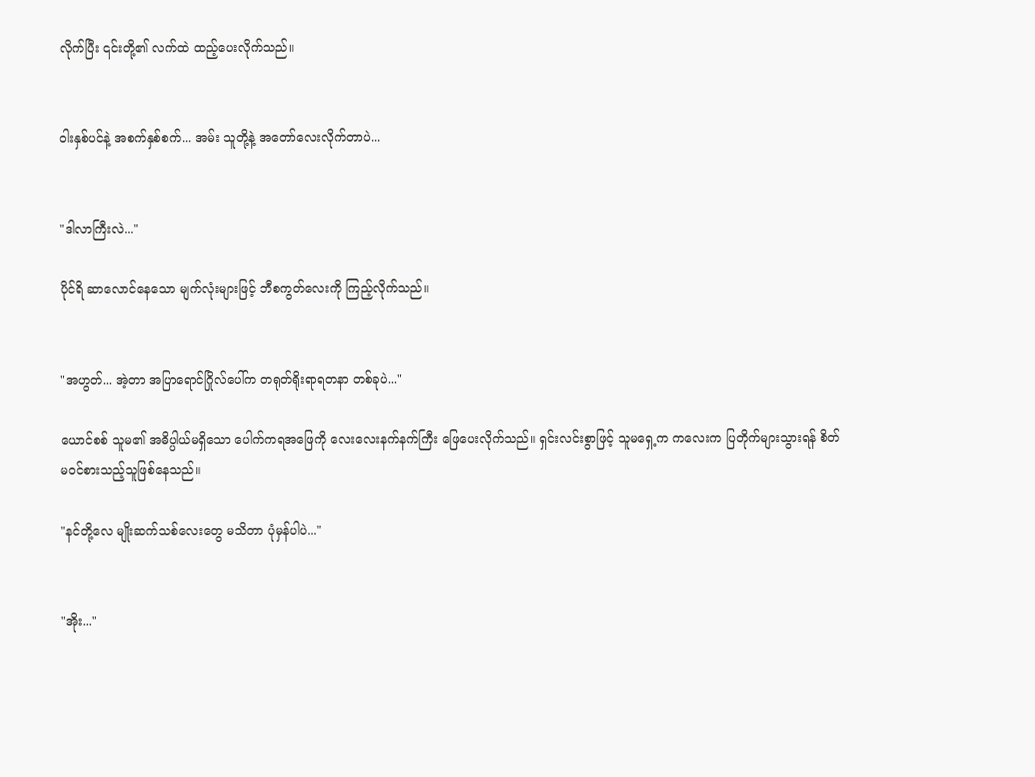လိုက်ပြီး ၎င်းတို့၏ လက်ထဲ ထည့်ပေးလိုက်သည်။


ဝါးနှစ်ပင်နဲ့ အစက်နှစ်စက်... အမ်း သူတို့နဲ့ အတော်လေးလိုက်တာပဲ...


"ဒါလာကြီးလဲ..."

ပိုင်ရိ ဆာလောင်နေသော မျက်လုံးများဖြင့် ဘီစကွတ်လေးကို ကြည့်လိုက်သည်။


"အဟွတ်... အဲ့တာ အပြာရောင်ဂြိုလ်ပေါ်က တရုတ်ရိုးရာရတနာ တစ်ခုပဲ..."

ယောင်စစ် သူမ၏ အဓိပ္ပါယ်မရှိသော ပေါက်ကရအဖြေကို လေးလေးနက်နက်ကြီး ဖြေပေးလိုက်သည်။ ရှင်းလင်းစွာဖြင့် သူမရှေ့က ကလေးက ပြတိုက်များသွားရန် စိတ်မဝင်စားသည့်သူဖြစ်နေသည်။

"နင်တို့လေ မျိုးဆက်သစ်လေးတွေ မသိတာ ပုံမှန်ပါပဲ..."


"အိုး..."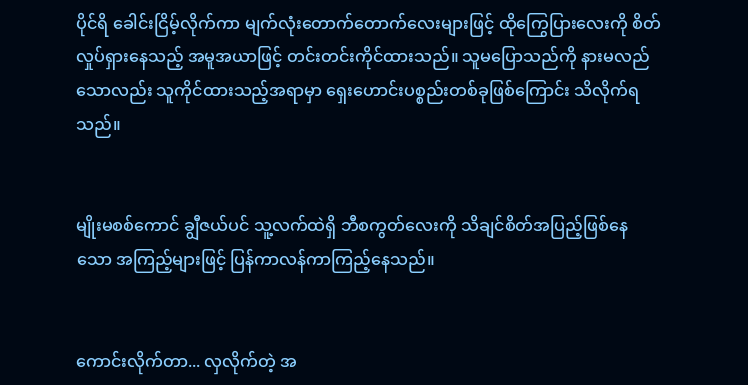ပိုင်ရိ ခေါင်းငြိမ့်လိုက်ကာ မျက်လုံးတောက်တောက်လေးများဖြင့် ထိုကြွေပြားလေးကို စိတ်လှုပ်ရှားနေသည့် အမူအယာဖြင့် တင်းတင်းကိုင်ထားသည်။ သူမပြောသည်ကို နားမလည်သောလည်း သူကိုင်ထားသည့်အရာမှာ ရှေးဟောင်းပစ္စည်းတစ်ခုဖြစ်ကြောင်း သိလိုက်ရသည်။


မျိုးမစစ်ကောင် ချွီဇယ်ပင် သူ့လက်ထဲရှိ ဘီစကွတ်လေးကို သိချင်စိတ်အပြည့်ဖြစ်နေသော အကြည့်များဖြင့် ပြန်ကာလန်ကာကြည့်နေသည်။


ကောင်းလိုက်တာ... လှလိုက်တဲ့ အ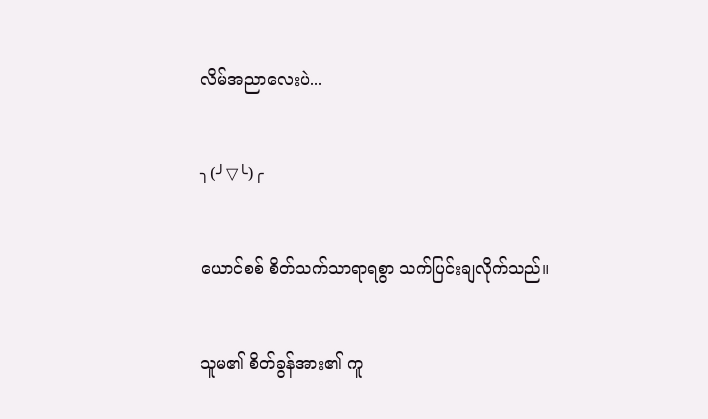လိမ်အညာလေးပဲ...


╮(╯▽╰)╭


ယောင်စစ် စိတ်သက်သာရာရစွာ သက်ပြင်းချလိုက်သည်။


သူမ၏ စိတ်ခွန်အား၏ ကူ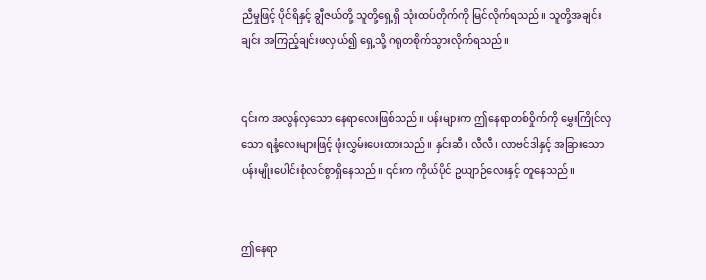ညီမှုဖြင့် ပိုင်ရိနှင့် ချွီဇယ်တို့ သူတို့ရှေ့ရှိ သုံးထပ်တိုက်ကို မြင်လိုက်ရသည်။ သူတို့အချင်းချင်း အကြည့်ချင်းဖလှယ်၍ ရှေ့သို့ ဂရုတစိုက်သွားလိုက်ရသည်။


၎င်းက အလွန်လှသော နေရာလေးဖြစ်သည်။ ပန်းများက ဤနေရာတစ်ဝှိုက်ကို မွှေးကြိုင်လှသော ရနံ့လေးများဖြင့် ဖုံးလွှမ်းပေးထားသည်။ နှင်းဆီ၊ လီလီ၊ လာဗင်ဒါနှင့် အခြားသော ပန်းမျိုးပေါင်းစုံလင်စွာရှိနေသည်။ ၎င်းက ကိုယ်ပိုင် ဥယျာဉ်လေးနှင့် တူနေသည်။


ဤနေရာ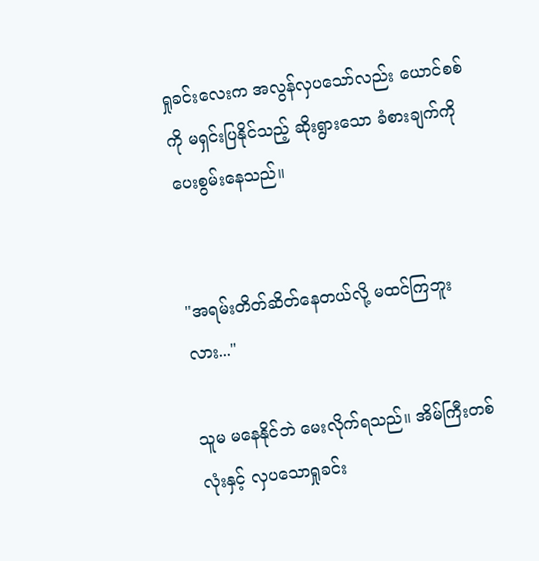ရှုခင်းလေးက အလွန်လှပသော်လည်း ယောင်စစ်ကို မရှင်းပြနိုင်သည့် ဆိုးရွားသော ခံစားချက်ကို ပေးစွမ်းနေသည်။


"အရမ်းတိတ်ဆိတ်နေတယ်လို့ မထင်ကြဘူးလား..."

သူမ မနေနိုင်ဘဲ မေးလိုက်ရသည်။ အိမ်ကြီးတစ်လုံးနှင့် လှပသောရှုခင်း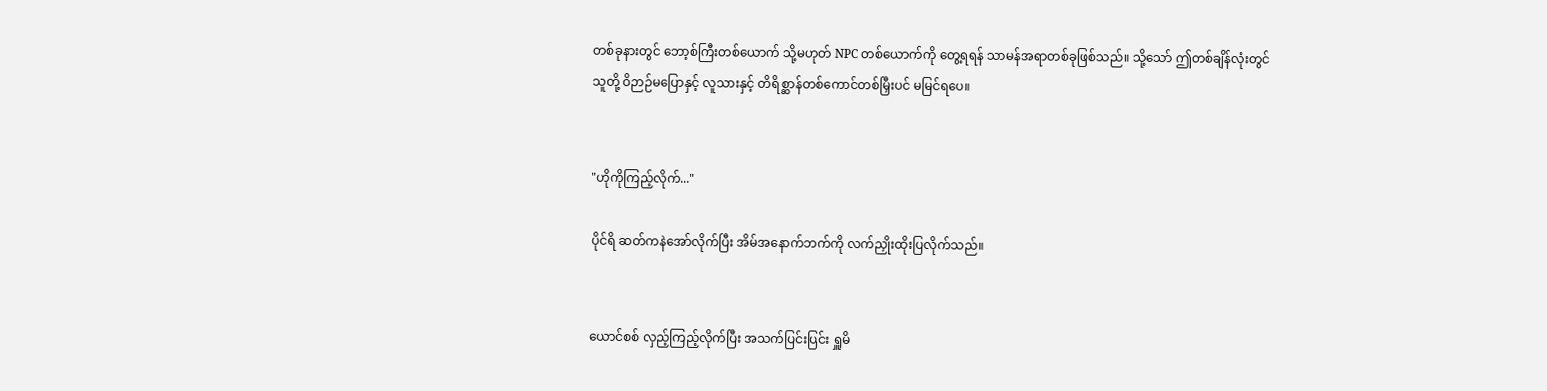တစ်ခုနားတွင် ဘော့စ်ကြီးတစ်ယောက် သို့မဟုတ် NPC တစ်ယောက်ကို တွေ့ရရန် သာမန်အရာတစ်ခုဖြစ်သည်။ သို့သော် ဤတစ်ချိန်လုံးတွင် သူတို့ ဝိဉာဉ်မပြောနှင့် လူသားနှင့် တိရိစ္ဆာန်တစ်ကောင်တစ်မြှီးပင် မမြင်ရပေ။


"ဟိုကိုကြည့်လိုက်..."

ပိုင်ရိ ဆတ်ကနဲအော်လိုက်ပြီး အိမ်အနောက်ဘက်ကို လက်ညှိုးထိုးပြလိုက်သည်။


ယောင်စစ် လှည့်ကြည့်လိုက်ပြီး အသက်ပြင်းပြင်း ရှူမိ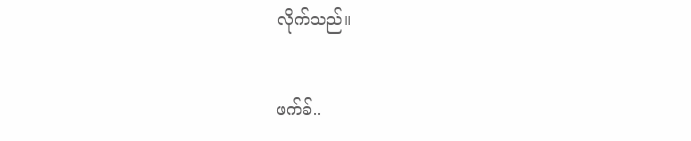လိုက်သည်။


ဖက်ခ်..